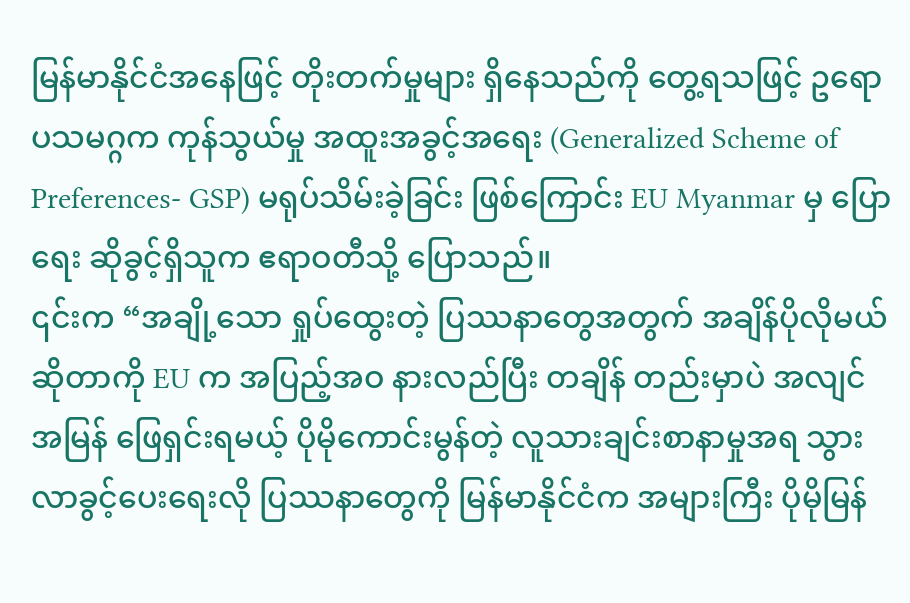မြန်မာနိုင်ငံအနေဖြင့် တိုးတက်မှုများ ရှိနေသည်ကို တွေ့ရသဖြင့် ဥရောပသမဂ္ဂက ကုန်သွယ်မှု အထူးအခွင့်အရေး (Generalized Scheme of Preferences- GSP) မရုပ်သိမ်းခဲ့ခြင်း ဖြစ်ကြောင်း EU Myanmar မှ ပြောရေး ဆိုခွင့်ရှိသူက ဧရာဝတီသို့ ပြောသည်။
၎င်းက “အချို့သော ရှုပ်ထွေးတဲ့ ပြဿနာတွေအတွက် အချိန်ပိုလိုမယ် ဆိုတာကို EU က အပြည့်အဝ နားလည်ပြီး တချိန် တည်းမှာပဲ အလျင်အမြန် ဖြေရှင်းရမယ့် ပိုမိုကောင်းမွန်တဲ့ လူသားချင်းစာနာမှုအရ သွားလာခွင့်ပေးရေးလို ပြဿနာတွေကို မြန်မာနိုင်ငံက အများကြီး ပိုမိုမြန်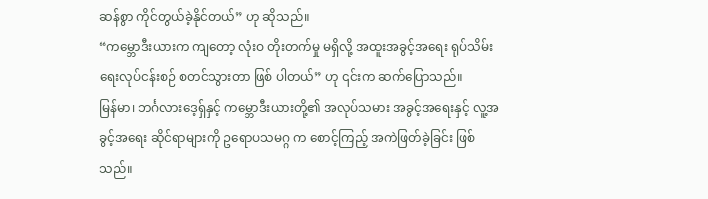ဆန်စွာ ကိုင်တွယ်ခဲ့နိုင်တယ်” ဟု ဆိုသည်။
“ကမ္ဘောဒီးယားက ကျတော့ လုံးဝ တိုးတက်မှု မရှိလို့ အထူးအခွင့်အရေး ရုပ်သိမ်းရေးလုပ်ငန်းစဉ် စတင်သွားတာ ဖြစ် ပါတယ်” ဟု ၎င်းက ဆက်ပြောသည်။
မြန်မာ၊ ဘင်္ဂလားဒေ့ရှ်နှင့် ကမ္ဘောဒီးယားတို့၏ အလုပ်သမား အခွင့်အရေးနှင့် လူ့အခွင့်အရေး ဆိုင်ရာများကို ဥရောပသမဂ္ဂ က စောင့်ကြည့် အကဲဖြတ်ခဲ့ခြင်း ဖြစ်သည်။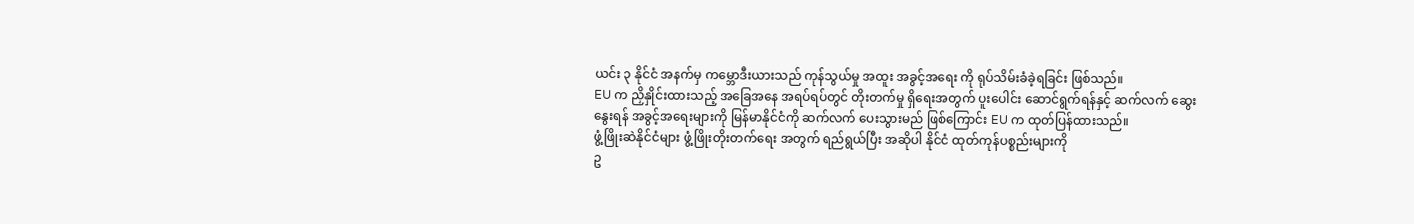ယင်း ၃ နိုင်ငံ အနက်မှ ကမ္ဘောဒီးယားသည် ကုန်သွယ်မှု အထူး အခွင့်အရေး ကို ရုပ်သိမ်းခံခဲ့ရခြင်း ဖြစ်သည်။
EU က ညှိနှိုင်းထားသည့် အခြေအနေ အရပ်ရပ်တွင် တိုးတက်မှု ရှိရေးအတွက် ပူးပေါင်း ဆောင်ရွက်ရန်နှင့် ဆက်လက် ဆွေးနွေးရန် အခွင့်အရေးများကို မြန်မာနိုင်ငံကို ဆက်လက် ပေးသွားမည် ဖြစ်ကြောင်း EU က ထုတ်ပြန်ထားသည်။
ဖွံ့ဖြိုးဆဲနိုင်ငံများ ဖွံ့ဖြိုးတိုးတက်ရေး အတွက် ရည်ရွယ်ပြီး အဆိုပါ နိုင်ငံ ထုတ်ကုန်ပစ္စည်းများကို
ဥ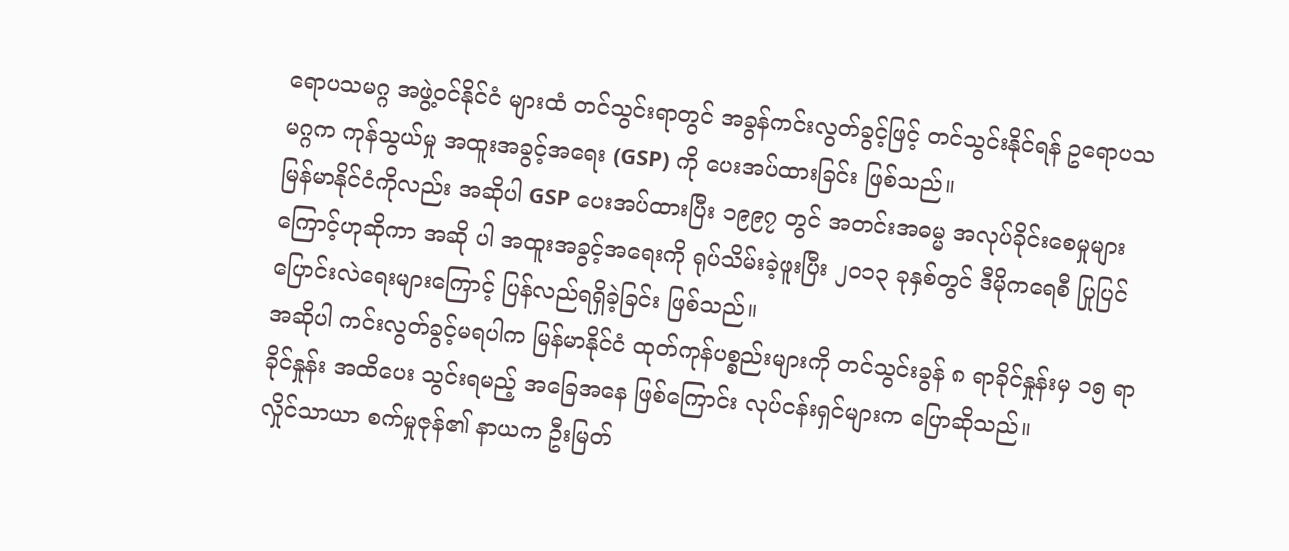ရောပသမဂ္ဂ အဖွဲ့ဝင်နိုင်ငံ များထံ တင်သွင်းရာတွင် အခွန်ကင်းလွတ်ခွင့်ဖြင့် တင်သွင်းနိုင်ရန် ဥရောပသမဂ္ဂက ကုန်သွယ်မှု အထူးအခွင့်အရေး (GSP) ကို ပေးအပ်ထားခြင်း ဖြစ်သည်။
မြန်မာနိုင်ငံကိုလည်း အဆိုပါ GSP ပေးအပ်ထားပြီး ၁၉၉၇ တွင် အတင်းအဓမ္မ အလုပ်ခိုင်းစေမှုများကြောင့်ဟုဆိုကာ အဆို ပါ အထူးအခွင့်အရေးကို ရုပ်သိမ်းခဲ့ဖူးပြီး ၂၀၁၃ ခုနှစ်တွင် ဒီမိုကရေစီ ပြုပြင်ပြောင်းလဲရေးများကြောင့် ပြန်လည်ရရှိခဲ့ခြင်း ဖြစ်သည်။
အဆိုပါ ကင်းလွတ်ခွင့်မရပါက မြန်မာနိုင်ငံ ထုတ်ကုန်ပစ္စည်းများကို တင်သွင်းခွန် ၈ ရာခိုင်နှုန်းမှ ၁၅ ရာခိုင်နှုန်း အထိပေး သွင်းရမည့် အခြေအနေ ဖြစ်ကြောင်း လုပ်ငန်းရှင်များက ပြောဆိုသည်။
လှိုင်သာယာ စက်မှုဇုန်၏ နာယက ဦးမြတ်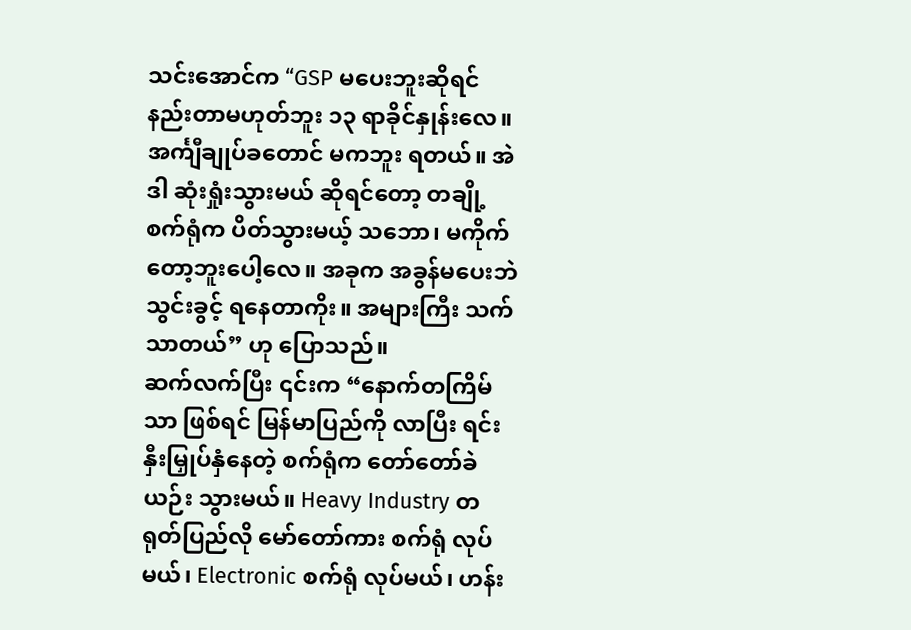သင်းအောင်က “GSP မပေးဘူးဆိုရင် နည်းတာမဟုတ်ဘူး ၁၃ ရာခိုင်နှုန်းလေ။ အင်္ကျီချုပ်ခတောင် မကဘူး ရတယ်။ အဲဒါ ဆုံးရှုံးသွားမယ် ဆိုရင်တော့ တချို့စက်ရုံက ပိတ်သွားမယ့် သဘော၊ မကိုက် တော့ဘူးပေါ့လေ။ အခုက အခွန်မပေးဘဲ သွင်းခွင့် ရနေတာကိုး။ အများကြီး သက်သာတယ်” ဟု ပြောသည်။
ဆက်လက်ပြီး ၎င်းက “နောက်တကြိမ်သာ ဖြစ်ရင် မြန်မာပြည်ကို လာပြီး ရင်းနှီးမြှုပ်နှံနေတဲ့ စက်ရုံက တော်တော်ခဲယဉ်း သွားမယ်။ Heavy Industry တရုတ်ပြည်လို မော်တော်ကား စက်ရုံ လုပ်မယ်၊ Electronic စက်ရုံ လုပ်မယ်၊ ဟန်း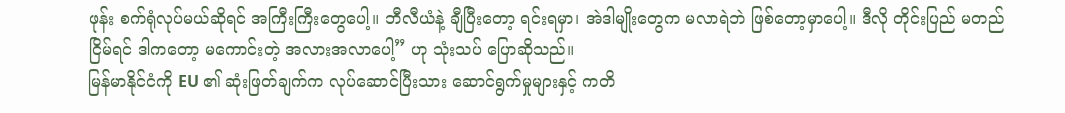ဖုန်း စက်ရုံလုပ်မယ်ဆိုရင် အကြီးကြီးတွေပေါ့။ ဘီလီယံနဲ့ ချီပြီးတော့ ရင်းရမှာ၊ အဲဒါမျိုးတွေက မလာရဲဘဲ ဖြစ်တော့မှာပေါ့။ ဒီလို တိုင်းပြည် မတည်ငြိမ်ရင် ဒါကတော့ မကောင်းတဲ့ အလားအလာပေါ့” ဟု သုံးသပ် ပြောဆိုသည်။
မြန်မာနိုင်ငံကို EU ၏ ဆုံးဖြတ်ချက်က လုပ်ဆောင်ပြီးသား ဆောင်ရွက်မှုများနှင့် ကတိ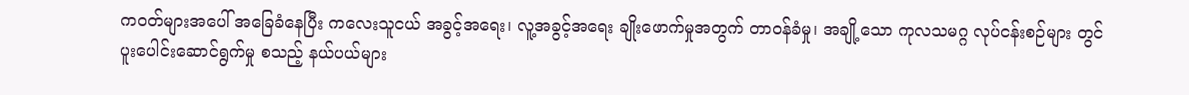ကဝတ်များအပေါ် အခြေခံနေပြီး ကလေးသူငယ် အခွင့်အရေး၊ လူ့အခွင့်အရေး ချိုးဖောက်မှုအတွက် တာဝန်ခံမှု၊ အချို့သော ကုလသမဂ္ဂ လုပ်ငန်းစဉ်များ တွင် ပူးပေါင်းဆောင်ရွက်မှု စသည့် နယ်ပယ်များ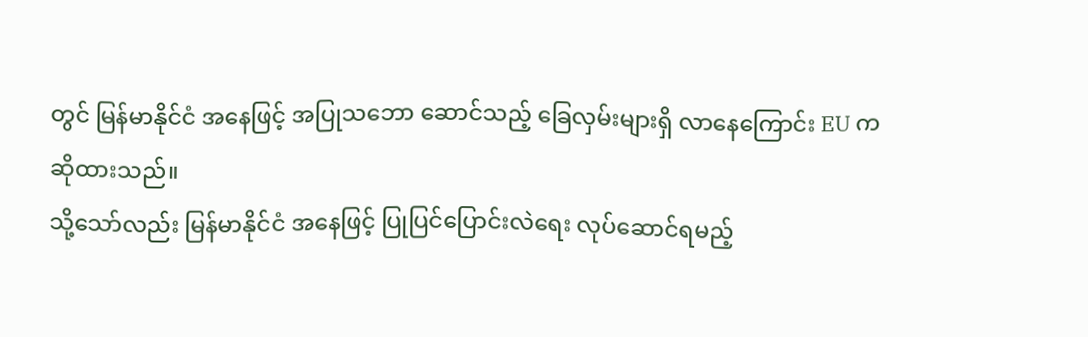တွင် မြန်မာနိုင်ငံ အနေဖြင့် အပြုသဘော ဆောင်သည့် ခြေလှမ်းများရှိ လာနေကြောင်း EU က ဆိုထားသည်။
သို့သော်လည်း မြန်မာနိုင်ငံ အနေဖြင့် ပြုပြင်ပြောင်းလဲရေး လုပ်ဆောင်ရမည့်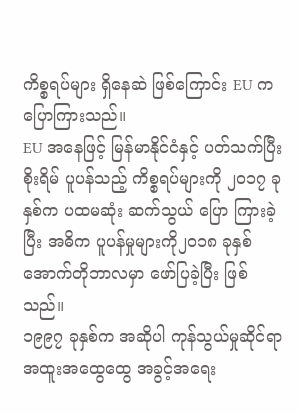ကိစ္စရပ်များ ရှိနေဆဲ ဖြစ်ကြောင်း EU က ပြောကြားသည်။
EU အနေဖြင့် မြန်မာနိုင်ငံနှင့် ပတ်သက်ပြီး စိုးရိမ် ပူပန်သည့် ကိစ္စရပ်များကို ၂၀၁၇ ခုနှစ်က ပထမဆုံး ဆက်သွယ် ပြော ကြားခဲ့ပြီး အဓိက ပူပန်မှုများကို၂၀၁၈ ခုနှစ်အောက်တိုဘာလမှာ ဖော်ပြခဲ့ပြီး ဖြစ်သည်။
၁၉၉၇ ခုနှစ်က အဆိုပါ ကုန်သွယ်မှုဆိုင်ရာ အထူးအထွေထွေ အခွင့်အရေး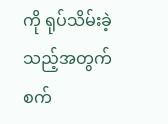ကို ရုပ်သိမ်းခဲ့သည့်အတွက် စက်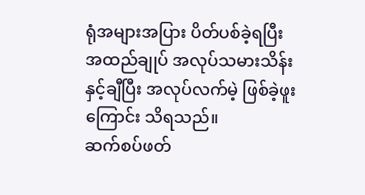ရုံအများအပြား ပိတ်ပစ်ခဲ့ရပြီး အထည်ချုပ် အလုပ်သမားသိန်းနှင့်ချီပြီး အလုပ်လက်မဲ့ ဖြစ်ခဲ့ဖူးကြောင်း သိရသည်။
ဆက်စပ်ဖတ်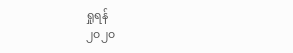ရှုရန်
၂၀၂၀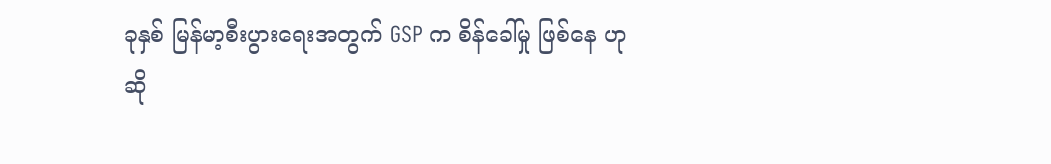ခုနှစ် မြန်မာ့စီးပွားရေးအတွက် GSP က စိန်ခေါ်မှု ဖြစ်နေ ဟုဆို